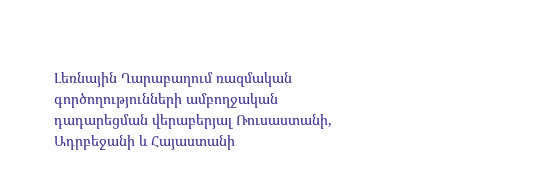Լեռնային Ղարաբաղում ռազմական գործողությունների ամբողջական դադարեցման վերաբերյալ Ռուսաստանի, Ադրբեջանի և Հայաստանի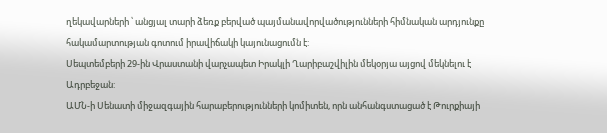ղեկավարների ՝ անցյալ տարի ձեռք բերված պայմանավորվածությունների հիմնական արդյունքը հակամարտության գոտում իրավիճակի կայունացումն է:
Սեպտեմբերի 29-ին Վրաստանի վարչապետ Իրակլի Ղարիբաշվիլին մեկօրյա այցով մեկնելու է Ադրբեջան:
ԱՄՆ-ի Սենատի միջազգային հարաբերությունների կոմիտեն, որն անհանգստացած է Թուրքիայի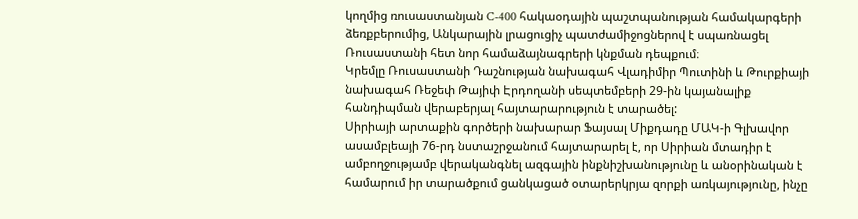կողմից ռուսաստանյան C-400 հակաօդային պաշտպանության համակարգերի ձեռքբերումից, Անկարային լրացուցիչ պատժամիջոցներով է սպառնացել Ռուսաստանի հետ նոր համաձայնագրերի կնքման դեպքում։
Կրեմլը Ռուսաստանի Դաշնության նախագահ Վլադիմիր Պուտինի և Թուրքիայի նախագահ Ռեջեփ Թայիփ Էրդողանի սեպտեմբերի 29-ին կայանալիք հանդիպման վերաբերյալ հայտարարություն է տարածել:
Սիրիայի արտաքին գործերի նախարար Ֆայսալ Միքդադը ՄԱԿ-ի Գլխավոր ասամբլեայի 76-րդ նստաշրջանում հայտարարել է, որ Սիրիան մտադիր է ամբողջությամբ վերականգնել ազգային ինքնիշխանությունը և անօրինական է համարում իր տարածքում ցանկացած օտարերկրյա զորքի առկայությունը, ինչը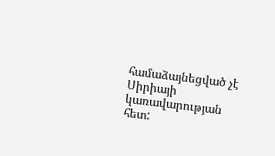համաձայնեցված չէ Սիրիայի կառավարության հետ: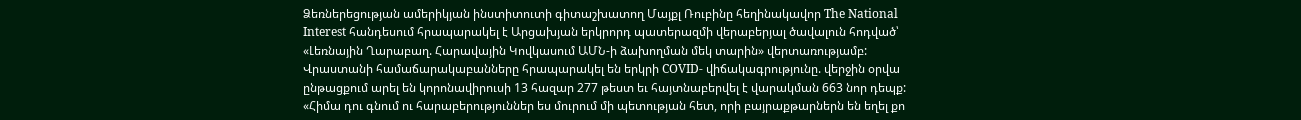Ձեռներեցության ամերիկյան ինստիտուտի գիտաշխատող Մայքլ Ռուբինը հեղինակավոր The National Interest հանդեսում հրապարակել է Արցախյան երկրորդ պատերազմի վերաբերյալ ծավալուն հոդված՝ «Լեռնային Ղարաբաղ. Հարավային Կովկասում ԱՄՆ-ի ձախողման մեկ տարին» վերտառությամբ:
Վրաստանի համաճարակաբանները հրապարակել են երկրի COVID- վիճակագրությունը. վերջին օրվա ընթացքում արել են կորոնավիրուսի 13 հազար 277 թեստ եւ հայտնաբերվել է վարակման 663 նոր դեպք:
«Հիմա դու գնում ու հարաբերություններ ես մուրում մի պետության հետ, որի բայրաքթարներն են եղել քո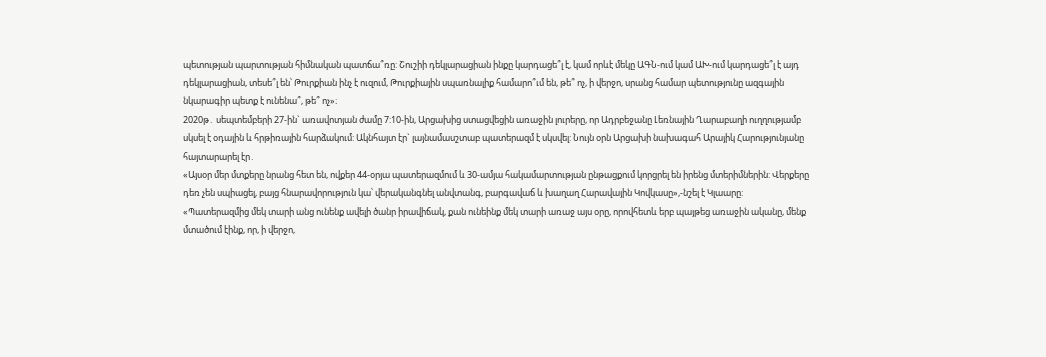պետության պարտության հիմնական պատճա՞ռը: Շուշիի դեկլարացիան ինքը կարդացե՞լ է, կամ որևէ մեկը ԱԳՆ-ում կամ ԱԽ-ում կարդացե՞լ է այդ դեկլարացիան, տեսե՞լ են՝ Թուրքիան ինչ է ուզում, Թուրքիային սպառնալիք համարո՞ւմ են, թե՞ ոչ, ի վերջո, սրանց համար պետությունը ազգային նկարագիր պետք է ունենա՞, թե՞ ոչ»։
2020թ․ սեպտեմբերի 27-ին` առավոտյան ժամը 7:10-ին, Արցախից ստացվեցին առաջին լուրերը, որ Ադրբեջանը Լեռնային Ղարաբաղի ուղղությամբ սկսել է օդային և հրթիռային հարձակում: Ակնհայտ էր` լայնամասշտաբ պատերազմ է սկսվել: Նույն օրն Արցախի նախագահ Արայիկ Հարությունյանը հայտարարել էր․
«Այսօր մեր մտքերը նրանց հետ են, ովքեր 44-օրյա պատերազմում և 30-ամյա հակամարտության ընթացքում կորցրել են իրենց մտերիմներին: Վերքերը դեռ չեն սպիացել, բայց հնարավորություն կա՝ վերականգնել անվտանգ, բարգավաճ և խաղաղ Հարավային Կովկասը»,-նշել է Կլաարը:
«Պատերազմից մեկ տարի անց ունենք ավելի ծանր իրավիճակ, քան ունեինք մեկ տարի առաջ այս օրը, որովհետև երբ պայթեց առաջին ականը, մենք մտածում էինք, որ, ի վերջո,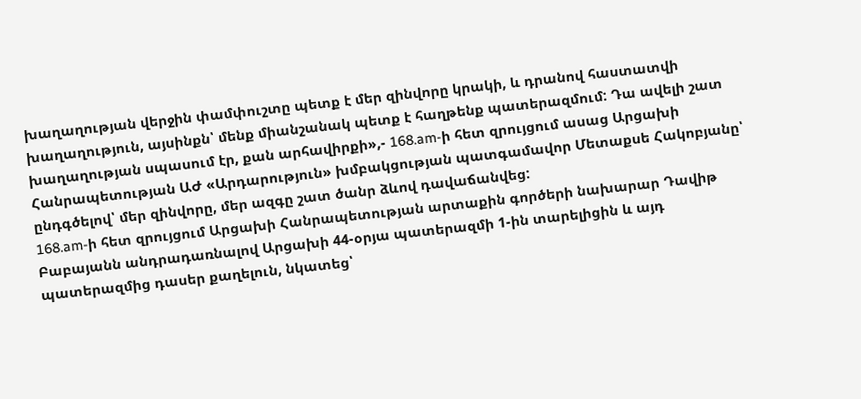խաղաղության վերջին փամփուշտը պետք է մեր զինվորը կրակի, և դրանով հաստատվի խաղաղություն, այսինքն՝ մենք միանշանակ պետք է հաղթենք պատերազմում: Դա ավելի շատ խաղաղության սպասում էր, քան արհավիրքի»,- 168.am-ի հետ զրույցում ասաց Արցախի Հանրապետության ԱԺ «Արդարություն» խմբակցության պատգամավոր Մետաքսե Հակոբյանը՝ ընդգծելով՝ մեր զինվորը, մեր ազգը շատ ծանր ձևով դավաճանվեց:
168.am-ի հետ զրույցում Արցախի Հանրապետության արտաքին գործերի նախարար Դավիթ Բաբայանն անդրադառնալով Արցախի 44-օրյա պատերազմի 1-ին տարելիցին և այդ պատերազմից դասեր քաղելուն, նկատեց՝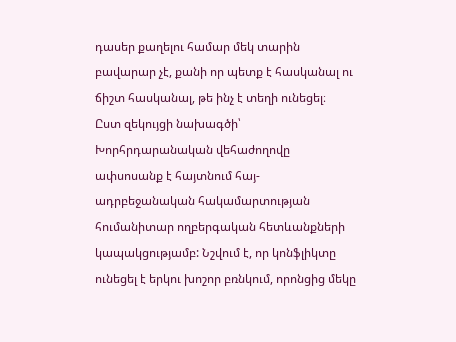դասեր քաղելու համար մեկ տարին բավարար չէ, քանի որ պետք է հասկանալ ու ճիշտ հասկանալ, թե ինչ է տեղի ունեցել։
Ըստ զեկույցի նախագծի՝ Խորհրդարանական վեհաժողովը ափսոսանք է հայտնում հայ-ադրբեջանական հակամարտության հումանիտար ողբերգական հետևանքների կապակցությամբ: Նշվում է, որ կոնֆլիկտը ունեցել է երկու խոշոր բռնկում, որոնցից մեկը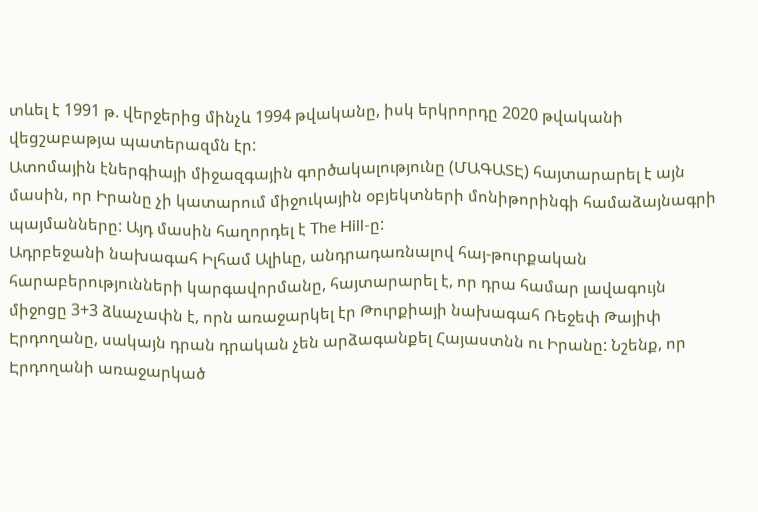տևել է 1991 թ. վերջերից մինչև 1994 թվականը, իսկ երկրորդը 2020 թվականի վեցշաբաթյա պատերազմն էր:
Ատոմային էներգիայի միջազգային գործակալությունը (ՄԱԳԱՏԷ) հայտարարել է այն մասին, որ Իրանը չի կատարում միջուկային օբյեկտների մոնիթորինգի համաձայնագրի պայմանները: Այդ մասին հաղորդել է The Hill-ը:
Ադրբեջանի նախագահ Իլհամ Ալիևը, անդրադառնալով հայ-թուրքական հարաբերությունների կարգավորմանը, հայտարարել է, որ դրա համար լավագույն միջոցը 3+3 ձևաչափն է, որն առաջարկել էր Թուրքիայի նախագահ Ռեջեփ Թայիփ Էրդողանը, սակայն դրան դրական չեն արձագանքել Հայաստնն ու Իրանը: Նշենք, որ Էրդողանի առաջարկած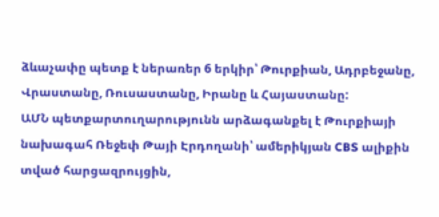ձևաչափը պետք է ներառեր 6 երկիր՝ Թուրքիան, Ադրբեջանը, Վրաստանը, Ռուսաստանը, Իրանը և Հայաստանը:
ԱՄՆ պետքարտուղարությունն արձագանքել է Թուրքիայի նախագահ Ռեջեփ Թայի Էրդողանի՝ ամերիկյան CBS ալիքին տված հարցազրույցին,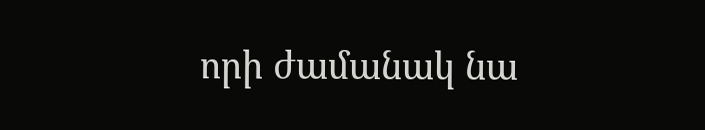որի ժամանակ նա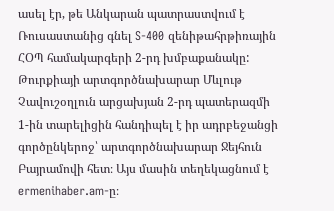ասել էր, թե Անկարան պատրաստվում է Ռուսաստանից գնել S-400 զենիթահրթիռային ՀՕՊ համակարգերի 2-րդ խմբաքանակը:
Թուրքիայի արտգործնախարար Մևլութ Չավուշօղլուն արցախյան 2-րդ պատերազմի 1-ին տարելիցին հանդիպել է իր ադրբեջանցի գործընկերոջ՝ արտգործնախարար Ջեյհուն Բայրամովի հետ։ Այս մասին տեղեկացնում է ermenihaber.am-ը։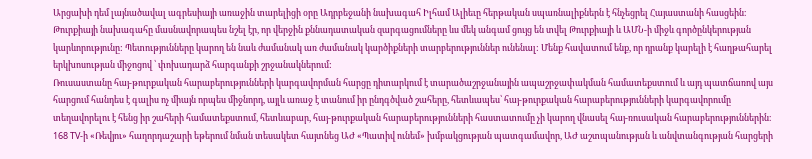Արցախի դեմ լայնածավալ ագրեսիայի առաջին տարելիցի օրը Ադրբեջանի նախագահ Իլհամ Ալիեւը հերթական սպառնալիքներն է հնչեցրել Հայաստանի հասցեին։
Թուրքիայի նախագահը մասնավորապես նշել էր, որ վերջին քննադատական զարգացումները ևս մեկ անգամ ցույց են տվել Թուրքիայի և ԱՄՆ-ի միջև գործընկերության կարևորությունը: Պետությունները կարող են նաև ժամանակ առ ժամանակ կարծիքների տարբերություններ ունենալ: Մենք հավատում ենք, որ դրանք կարելի է հաղթահարել երկխոսության միջոցով ՝ փոխադարձ հարգանքի շրջանակներում:
Ռուսաստանը հայ-թուրքական հարաբերությունների կարգավորման հարցը դիտարկում է տարածաշրջանային ապաշրջափակման համատեքստում և այդ պատճառով այս հարցում հանդես է գալիս ոչ միայն որպես միջնորդ, այլև առաջ է տանում իր ընդգծված շահերը, հետևապես՝ հայ-թուրքական հարաբերությունների կարգավորումը տեղավորելու է հենց իր շահերի համատեքստում, հետևաբար, հայ-թուրքական հարաբերությունների հաստատումը չի կարող վնասել հայ-ռուսական հարաբերություններին։ 168 ТV-ի «Ռեվյու» հաղորդաշարի եթերում նման տեսակետ հայտնեց ԱԺ «Պատիվ ունեմ» խմբակցության պատգամավոր, ԱԺ աշտպանության և անվտանգության հարցերի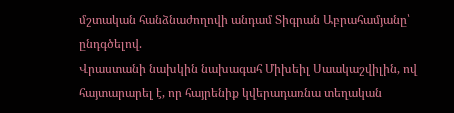մշտական հանձնաժողովի անդամ Տիգրան Աբրահամյանը՝ ընդգծելով.
Վրաստանի նախկին նախագահ Միխեիլ Սաակաշվիլին, ով հայտարարել է, որ հայրենիք կվերադառնա տեղական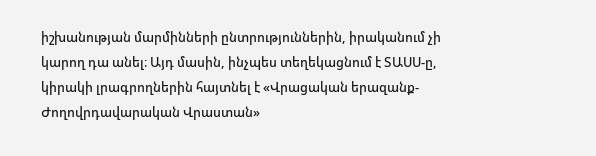իշխանության մարմինների ընտրություններին, իրականում չի կարող դա անել։ Այդ մասին, ինչպես տեղեկացնում է ՏԱՍՍ-ը, կիրակի լրագրողներին հայտնել է «Վրացական երազանք-Ժողովրդավարական Վրաստան»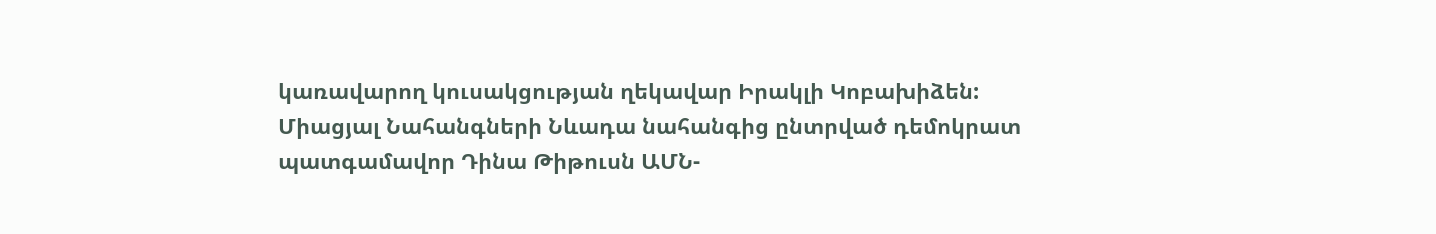կառավարող կուսակցության ղեկավար Իրակլի Կոբախիձեն:
Միացյալ Նահանգների Նևադա նահանգից ընտրված դեմոկրատ պատգամավոր Դինա Թիթուսն ԱՄՆ-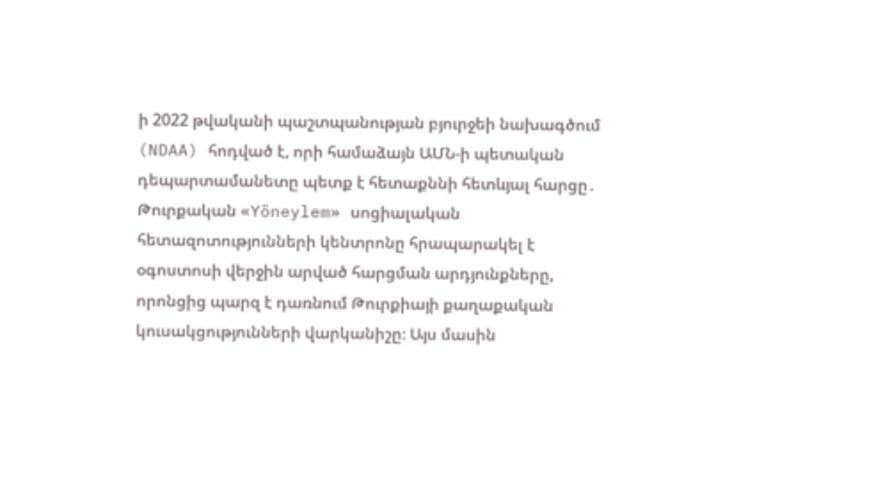ի 2022 թվականի պաշտպանության բյուրջեի նախագծում (NDAA) հոդված է, որի համաձայն ԱՄՆ-ի պետական դեպարտամանետը պետք է հետաքննի հետևյալ հարցը․
Թուրքական «Yöneylem» սոցիալական հետազոտությունների կենտրոնը հրապարակել է օգոստոսի վերջին արված հարցման արդյունքները, որոնցից պարզ է դառնում Թուրքիայի քաղաքական կուսակցությունների վարկանիշը։ Այս մասին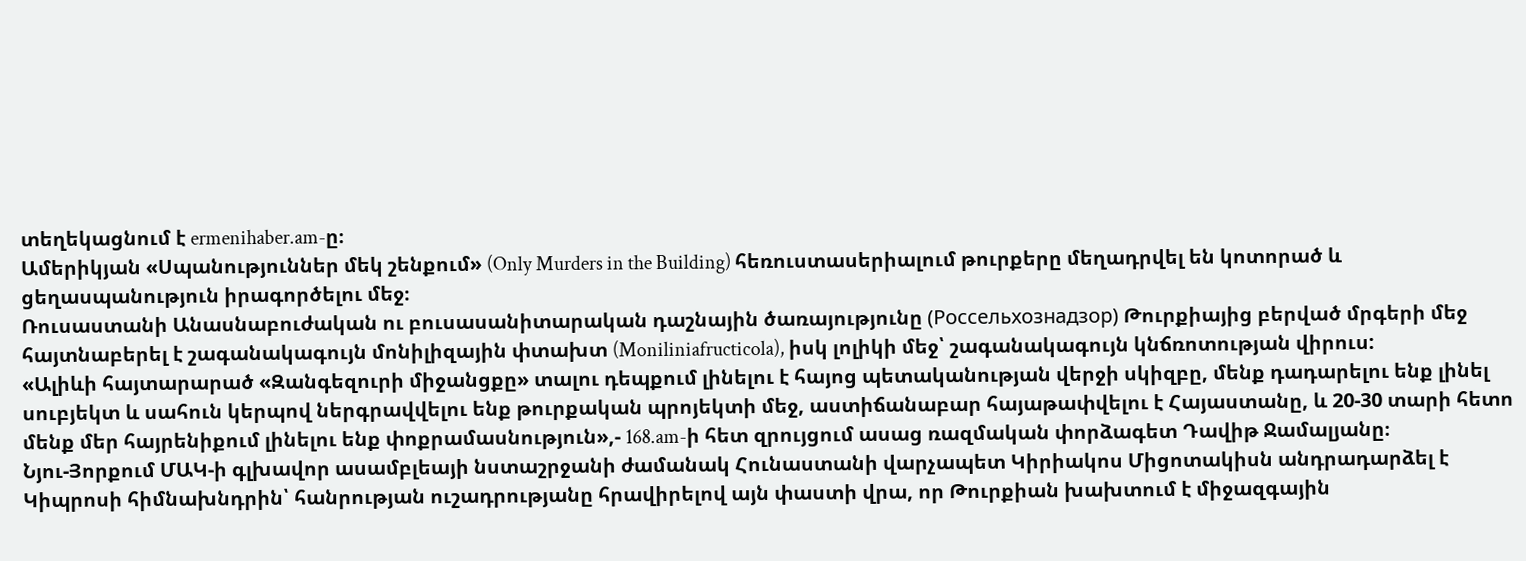տեղեկացնում է ermenihaber.am-ը։
Ամերիկյան «Սպանություններ մեկ շենքում» (Only Murders in the Building) հեռուստասերիալում թուրքերը մեղադրվել են կոտորած և ցեղասպանություն իրագործելու մեջ։
Ռուսաստանի Անասնաբուժական ու բուսասանիտարական դաշնային ծառայությունը (Россельхознадзор) Թուրքիայից բերված մրգերի մեջ հայտնաբերել է շագանակագույն մոնիլիզային փտախտ (Moniliniafructicola), իսկ լոլիկի մեջ՝ շագանակագույն կնճռոտության վիրուս:
«Ալիևի հայտարարած «Զանգեզուրի միջանցքը» տալու դեպքում լինելու է հայոց պետականության վերջի սկիզբը, մենք դադարելու ենք լինել սուբյեկտ և սահուն կերպով ներգրավվելու ենք թուրքական պրոյեկտի մեջ, աստիճանաբար հայաթափվելու է Հայաստանը, և 20-30 տարի հետո մենք մեր հայրենիքում լինելու ենք փոքրամասնություն»,- 168.am-ի հետ զրույցում ասաց ռազմական փորձագետ Դավիթ Ջամալյանը։
Նյու-Յորքում ՄԱԿ-ի գլխավոր ասամբլեայի նստաշրջանի ժամանակ Հունաստանի վարչապետ Կիրիակոս Միցոտակիսն անդրադարձել է Կիպրոսի հիմնախնդրին՝ հանրության ուշադրությանը հրավիրելով այն փաստի վրա, որ Թուրքիան խախտում է միջազգային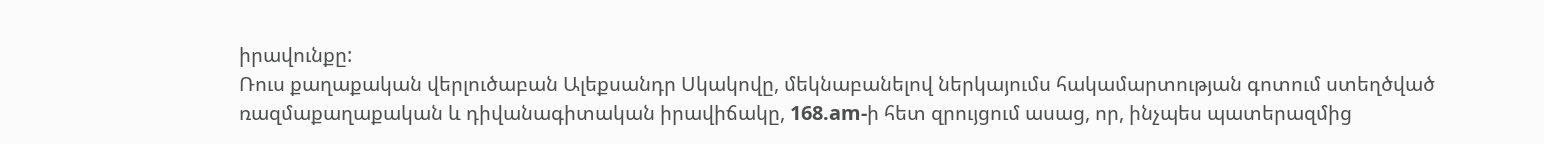իրավունքը:
Ռուս քաղաքական վերլուծաբան Ալեքսանդր Սկակովը, մեկնաբանելով ներկայումս հակամարտության գոտում ստեղծված ռազմաքաղաքական և դիվանագիտական իրավիճակը, 168.am-ի հետ զրույցում ասաց, որ, ինչպես պատերազմից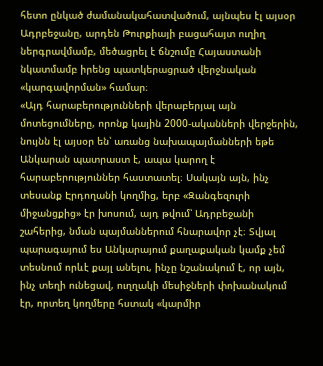հետո ընկած ժամանակահատվածում, այնպես էլ այսօր Ադրբեջանը, արդեն Թուրքիայի բացահայտ ուղիղ ներգրավմամբ, մեծացրել է ճնշումը Հայաստանի նկատմամբ իրենց պատկերացրած վերջնական «կարգավորման» համար։
«Այդ հարաբերությունների վերաբերյալ այն մոտեցումները, որոնք կային 2000-ականների վերջերին, նույնն էլ այսօր են՝ առանց նախապայմանների եթե Անկարան պատրաստ է, ապա կարող է հարաբերություններ հաստատել։ Սակայն այն, ինչ տեսանք Էրդողանի կողմից, երբ «Զանգեզուրի միջանցքից» էր խոսում, այդ թվում՝ Ադրբեջանի շահերից, նման պայմաններում հնարավոր չէ։ Տվյալ պարագայում ես Անկարայում քաղաքական կամք չեմ տեսնում որևէ քայլ անելու, ինչը նշանակում է, որ այն, ինչ տեղի ունեցավ, ուղղակի մեսիջների փոխանակում էր, որտեղ կողմերը հստակ «կարմիր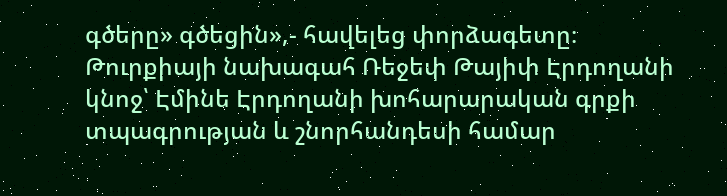գծերը» գծեցին»,- հավելեց փորձագետը։
Թուրքիայի նախագահ Ռեջեփ Թայիփ Էրդողանի կնոջ՝ Էմինե Էրդողանի խոհարարական գրքի տպագրության և շնորհանդեսի համար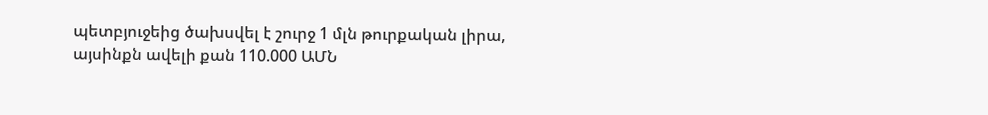պետբյուջեից ծախսվել է շուրջ 1 մլն թուրքական լիրա, այսինքն ավելի քան 110.000 ԱՄՆ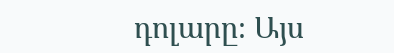դոլարը։ Այս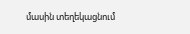մասին տեղեկացնում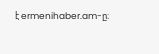է ermenihaber.am-ը։